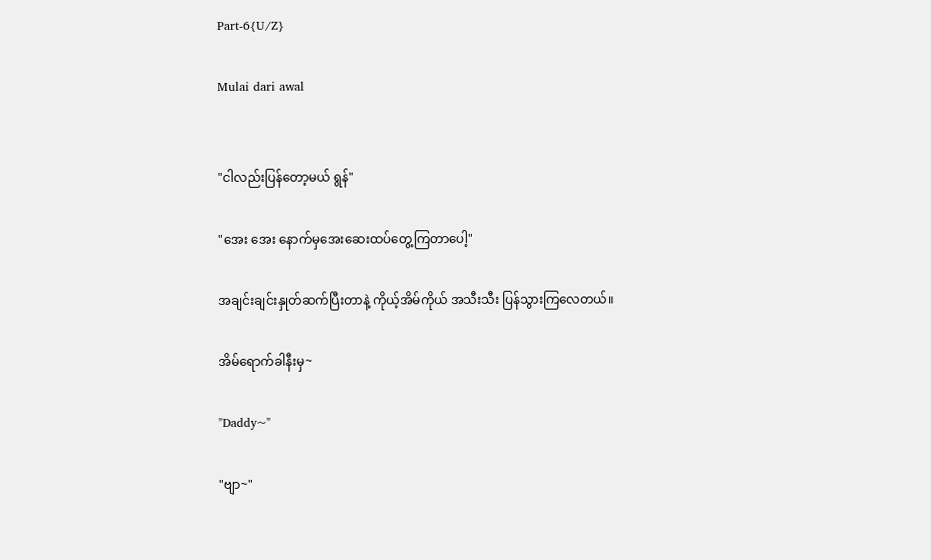Part-6{U/Z}

Mulai dari awal


"ငါလည်းပြန်တော့မယ် ရွန်"

"အေး အေး နောက်မှအေးဆေးထပ်တွေ့ကြတာပေါ့"

အချင်းချင်းနှုတ်ဆက်ပြီးတာနဲ့ ကိုယ့်အိမ်ကိုယ် အသီးသီး ပြန်သွားကြလေတယ်။

အိမ်ရောက်ခါနီးမှ~

"Daddy~"

"ဗျာ~"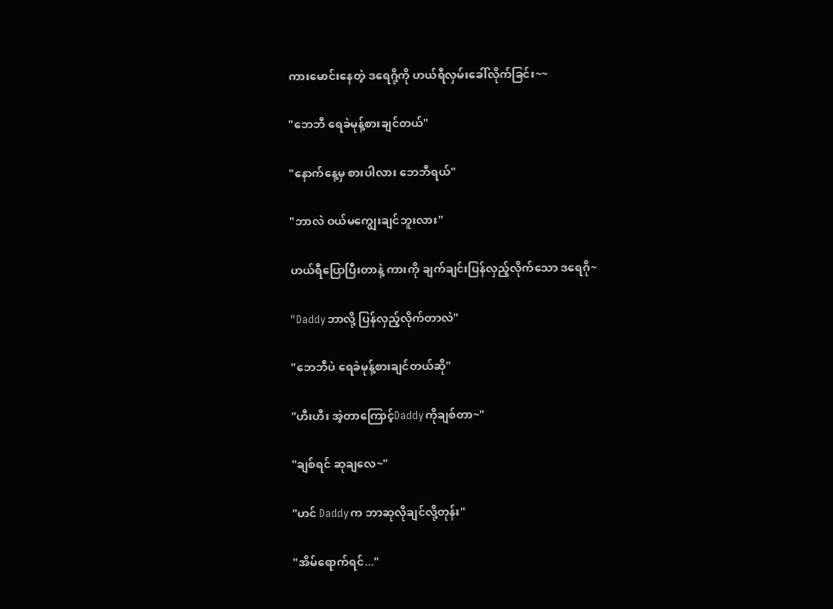ကားမောင်းနေတဲ့ ဒရေဂို့ကို ဟယ်ရီလှမ်းခေါ်လိုက်ခြင်း~~

"ဘေဘီ ရေခဲမုန့်စားချင်တယ်"

"နောက်နေ့မှ စားပါလား ဘေဘီရယ်"

"ဘာလဲ ဝယ်မကျွေးချင်ဘူးလား"

ဟယ်ရီပြောပြီးတာနဲ့ ကားကို ချက်ချင်းပြန်လှည့်လိုက်သော ဒရေဂို~

"Daddyဘာလို့ ပြန်လှည့်လိုက်တာလဲ"

"ဘေဘီပဲ ရေခဲမုန့်စားချင်တယ်ဆို"

"ဟီးဟီး အဲ့တာကြောင့်Daddyကိုချစ်တာ~"

"ချစ်ရင် ဆုချလေ~"

"ဟင် Daddyက ဘာဆုလိုချင်လို့တုန်း"

"အိမ်ရောက်ရင်..."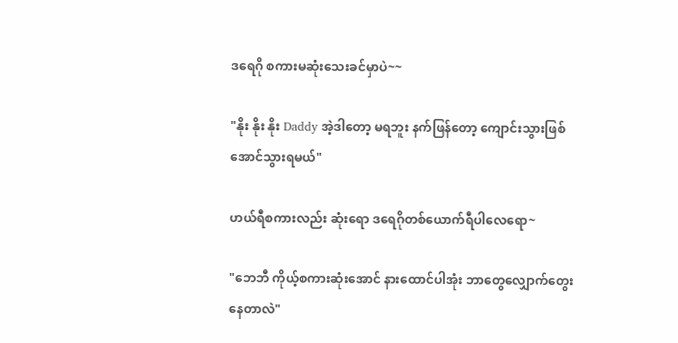ဒရေဂို စကားမဆုံးသေးခင်မှာပဲ~~

"နိုး နိုး နိုး Daddy အဲ့ဒါတော့ မရဘူး နက်ဖြန်တော့ ကျောင်းသွားဖြစ်အောင်သွားရမယ်"

ဟယ်ရီစကားလည်း ဆုံးရော ဒရေဂိုတစ်ယောက်ရီပါလေရော~

"ဘေဘီ ကိုယ့်စကားဆုံးအောင် နားထောင်ပါအုံး ဘာတွေလျှောက်တွေးနေတာလဲ"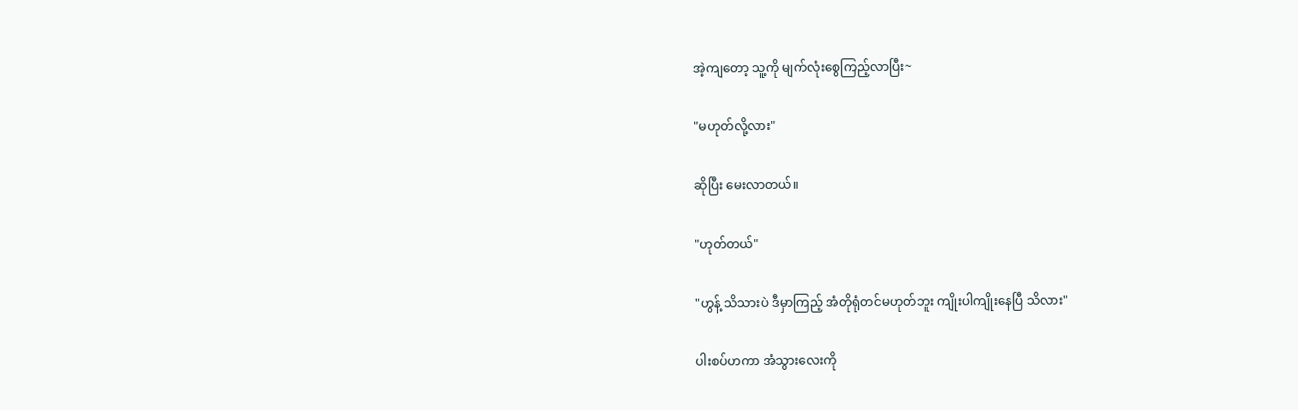အဲ့ကျတော့ သူ့ကို မျက်လုံးစွေကြည့်လာပြီး~

"မဟုတ်လို့လား"

ဆိုပြီး မေးလာတယ်။

"ဟုတ်တယ်"

"ဟွန့် သိသားပဲ ဒီမှာကြည့် အံတိုရုံတင်မဟုတ်ဘူး ကျိုးပါကျိုးနေပြီ သိလား"

ပါးစပ်ဟကာ အံသွားလေးကို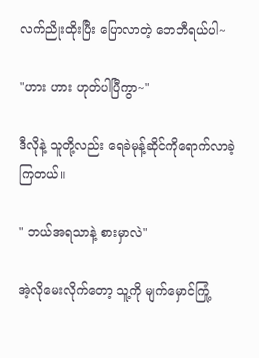လက်ညိုးထိုးပြီး ပြောလာတဲ့ ဘေဘီရယ်ပါ~

"ဟား ဟား ဟုတ်ပါပြီကွာ~"

ဒီလိုနဲ့ သူတို့လည်း ရေခဲမုန့်ဆိုင်ကိုရောက်လာခဲ့ကြတယ်။

" ဘယ်အရသာနဲ့ စားမှာလဲ"

အဲ့လိုမေးလိုက်တော့ သူ့ကို မျက်မှောင်ကြုံ့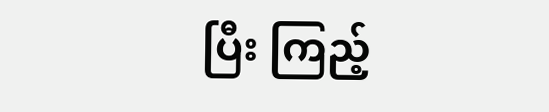ပြီး ကြည့်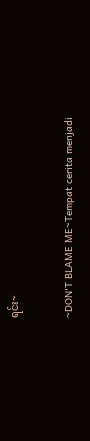ရင်း~

~DON'T BLAME ME~Tempat cerita menjadi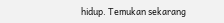hidup. Temukan sekarang